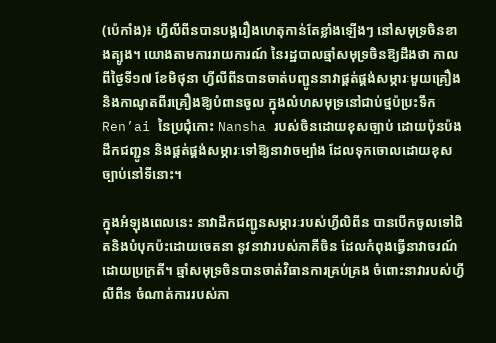(ប៉េកាំង)៖ ហ្វីលីពីនបានបង្ករឿងហេតុកាន់តែខ្លាំងឡើងៗ នៅសមុទ្រចិនខាងត្បូង។ យោងតាមការរាយការណ៍ នៃរដ្ឋបាលឆ្មាំសមុទ្រចិនឱ្យដឹងថា កាលពីថ្ងៃទី១៧ ខែមិថុនា ហ្វីលីពីនបានចាត់បញ្ជូននាវាផ្គត់ផ្គង់សម្ភារៈមួយគ្រឿង និងកាណូតពីរគ្រឿងឱ្យបំពានចូល ក្នុងលំហសមុទ្រនៅជាប់ថ្មប៉ប្រះទឹក Ren’ai នៃប្រជុំកោះ Nansha របស់ចិនដោយខុសច្បាប់ ដោយប៉ុនប៉ងដឹកជញ្ជូន និងផ្គត់ផ្គង់សម្ភារៈទៅឱ្យនាវាចម្បាំង ដែលទុកចោលដោយខុសច្បាប់នៅទីនោះ។

ក្នុងអំឡុងពេលនេះ នាវាដឹកជញ្ជូនសម្ភារៈរបស់ហ្វីលិពីន បានបើកចូលទៅជិតនិងបំបុកប៉ះដោយចេតនា នូវនាវារបស់ភាគីចិន ដែលកំពុងធ្វើនាវាចរណ៍ ដោយប្រក្រតី។ ឆ្មាំសមុទ្រចិនបានចាត់វិធានការគ្រប់គ្រង ចំពោះនាវារបស់ហ្វីលីពីន ចំណាត់ការរបស់ភា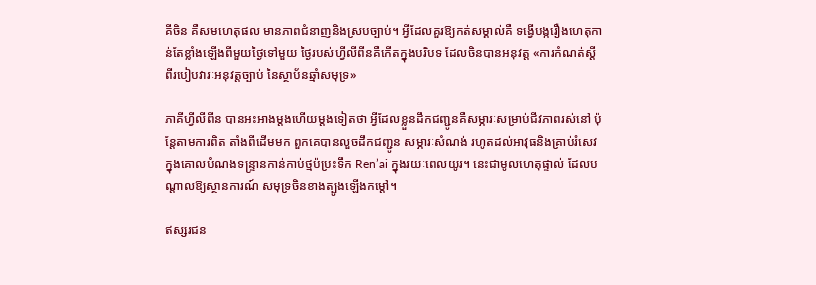គីចិន គឺសមហេតុផល មានភាពជំនាញនិងស្របច្បាប់។ អ្វីដែលគួរឱ្យកត់សម្គាល់គឺ ទង្វើបង្ករឿងហេតុកាន់តែខ្លាំងឡើងពីមួយថ្ងៃទៅមួយ ថ្ងៃរបស់ហ្វីលីពីនគឺកើតក្នុងបរិបទ ដែលចិនបានអនុវត្ត «ការកំណត់ស្តីពីរបៀបវារៈអនុវត្តច្បាប់ នៃស្ថាប័នឆ្មាំសមុទ្រ»

ភាគីហ្វីលីពីន បានអះអាងម្តងហើយម្តងទៀតថា អ្វីដែលខ្លួនដឹកជញ្ជូនគឺសម្ភារៈសម្រាប់ជីវភាពរស់នៅ ប៉ុន្តែតាមការពិត តាំងពីដើមមក ពួកគេបានលួចដឹកជញ្ជូន សម្ភារៈសំណង់ រហូតដល់អាវុធនិងគ្រាប់រំសេវ ក្នុងគោលបំណងទន្ទ្រានកាន់កាប់ថ្មប៉ប្រះទឹក Ren’ai ក្នុងរយៈពេលយូរ។ នេះជាមូលហេតុផ្ទាល់ ដែលបណ្តាលឱ្យស្ថានការណ៍ សមុទ្រចិនខាងត្បូងឡើងកម្ដៅ។

ឥស្សរជន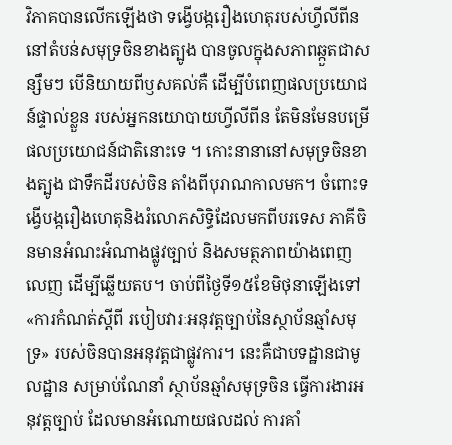វិភាគបានលើកឡើងថា ទង្វើបង្ករឿងហេតុរបស់ហ្វីលីពីននៅតំបន់សមុទ្រចិនខាងត្បូង បានចូលក្នុងសភាពឆ្កួតជាសន្សឹមៗ បើនិយាយពីឫសគល់គឺ ដើម្បីបំពេញផលប្រយោជន៍ផ្ទាល់ខ្លួន របស់អ្នកនយោបាយហ្វីលីពីន តែមិនមែនបម្រើផលប្រយោជន៍ជាតិនោះទេ ។ កោះនានានៅសមុទ្រចិនខាងត្បូង ជាទឹកដីរបស់ចិន តាំងពីបុរាណកាលមក។ ចំពោះទង្វើបង្ករឿងហេតុនិងរំលោភសិទ្ធិដែលមកពីបរទេស ភាគីចិនមានអំណះអំណាងផ្លូវច្បាប់ និងសមត្ថភាពយ៉ាងពេញលេញ ដើម្បីឆ្លើយតប។ ចាប់ពីថ្ងៃទី១៥ខែមិថុនាឡើងទៅ «ការកំណត់ស្តីពី របៀបវារៈអនុវត្តច្បាប់នៃស្ថាប័នឆ្មាំសមុទ្រ» របស់ចិនបានអនុវត្តជាផ្លូវការ។ នេះគឺជាបទដ្ឋានជាមូលដ្ឋាន សម្រាប់ណែនាំ ស្ថាប័នឆ្មាំសមុទ្រចិន ធ្វើការងារអនុវត្តច្បាប់ ដែលមានអំណោយផលដល់ ការគាំ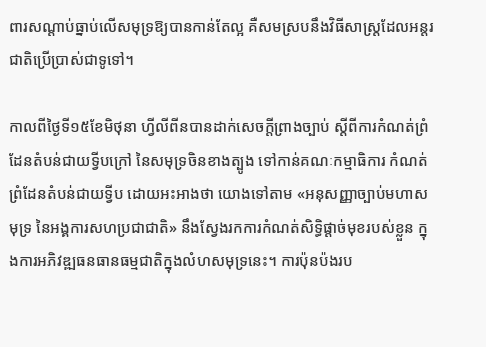ពារសណ្តាប់ធ្នាប់លើសមុទ្រឱ្យបានកាន់តែល្អ គឺសមស្របនឹងវិធីសាស្ត្រដែលអន្តរជាតិប្រើប្រាស់ជាទូទៅ។

កាលពីថ្ងៃទី១៥ខែមិថុនា ហ្វីលីពីនបានដាក់សេចក្តីព្រាងច្បាប់ ស្តីពីការកំណត់ព្រំដែនតំបន់ជាយទ្វីបក្រៅ នៃសមុទ្រចិនខាងត្បូង ទៅកាន់គណៈកម្មាធិការ កំណត់ព្រំដែនតំបន់ជាយទ្វីប ដោយអះអាងថា យោងទៅតាម «អនុសញ្ញាច្បាប់មហាសមុទ្រ នៃអង្គការសហប្រជាជាតិ» នឹងស្វែងរកការកំណត់សិទ្ធិផ្តាច់មុខរបស់ខ្លួន ក្នុងការអភិវឌ្ឍធនធានធម្មជាតិក្នុងលំហសមុទ្រនេះ។ ការប៉ុនប៉ងរប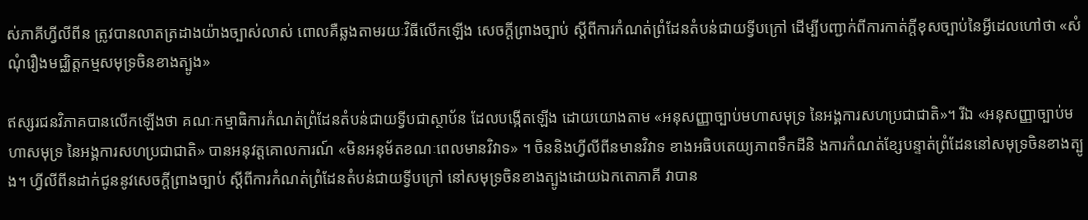ស់ភាគីហ្វីលីពីន ត្រូវបានលាតត្រដាងយ៉ាងច្បាស់លាស់ ពោលគឺឆ្លងតាមរយៈវិធីលើកឡើង សេចក្តីព្រាងច្បាប់ ស្តីពីការកំណត់ព្រំដែនតំបន់ជាយទ្វីបក្រៅ ដើម្បីបញ្ជាក់ពីការកាត់ក្តីខុសច្បាប់នៃអ្វីដេលហៅថា «សំណុំរឿងមជ្ឈិត្តកម្មសមុទ្រចិនខាងត្បូង»

ឥស្សរជនវិភាគបានលើកឡើងថា គណៈកម្មាធិការកំណត់ព្រំដែនតំបន់ជាយទ្វីបជាស្ថាប័ន ដែលបង្កើតឡើង ដោយយោងតាម «អនុសញ្ញាច្បាប់មហាសមុទ្រ នៃអង្គការសហប្រជាជាតិ»។ រីឯ «អនុសញ្ញាច្បាប់មហាសមុទ្រ នៃអង្គការសហប្រជាជាតិ» បានអនុវត្តគោលការណ៍ «មិនអនុម័តខណៈពេលមានវិវាទ» ។ ចិននិងហ្វីលីពីនមានវិវាទ ខាងអធិបតេយ្យភាពទឹកដីនិ ងការកំណត់ខ្សែបន្ទាត់ព្រំដែននៅសមុទ្រចិនខាងត្បូង។ ហ្វីលីពីនដាក់ជូននូវសេចក្តីព្រាងច្បាប់ ស្តីពីការកំណត់ព្រំដែនតំបន់ជាយទ្វីបក្រៅ នៅសមុទ្រចិនខាងត្បូងដោយឯកតោភាគី វាបាន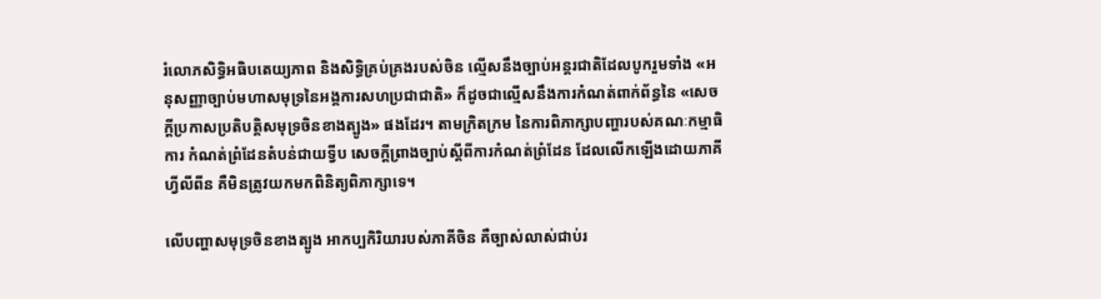រំលោភសិទ្ធិអធិបតេយ្យភាព និងសិទ្ធិគ្រប់គ្រងរបស់ចិន ល្មើសនឹងច្បាប់អន្តរជាតិដែលបូករួមទាំង «អនុសញ្ញាច្បាប់មហាសមុទ្រនៃអង្គការសហប្រជាជាតិ» ក៏ដូចជាល្មើសនឹងការកំណត់ពាក់ព័ន្ធនៃ «សេចក្តីប្រកាសប្រតិបត្តិសមុទ្រចិនខាងត្បូង» ផងដែរ។ តាមក្រិតក្រម នៃការពិភាក្សាបញ្ហារបស់គណៈកម្មាធិការ កំណត់ព្រំដែនតំបន់ជាយទ្វីប សេចក្តីព្រាងច្បាប់ស្តីពីការកំណត់ព្រំដែន ដែលលើកឡើងដោយភាគីហ្វីលីពីន គឺមិនត្រូវយកមកពិនិត្យពិភាក្សាទេ។

លើបញ្ហាសមុទ្រចិនខាងត្បូង អាកប្បកិរិយារបស់ភាគីចិន គឺច្បាស់លាស់ជាប់រ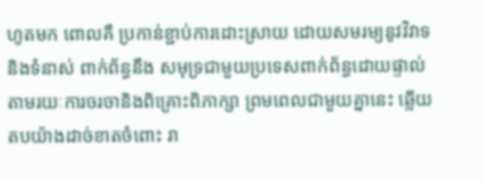ហូតមក ពោលគឺ ប្រកាន់ខ្ជាប់ការដោះស្រាយ ដោយសមរម្យនូវវិវាទនិងទំនាស់ ពាក់ព័ន្ធនឹង សមុទ្រជាមួយប្រទេសពាក់ព័ន្ធដោយផ្ទាល់ តាមរយៈការចរចានិងពិគ្រោះពិភាក្សា ព្រមពេលជាមួយគ្នានេះ ឆ្លើយតបយ៉ាងដាច់ខាតចំពោះ រា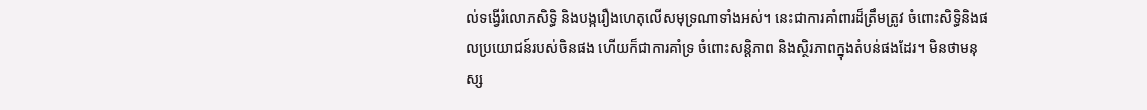ល់ទង្វើរំលោភសិទ្ធិ និងបង្ករឿងហេតុលើសមុទ្រណាទាំងអស់។ នេះជាការគាំពារដ៏ត្រឹមត្រូវ ចំពោះសិទ្ធិនិងផលប្រយោជន៍របស់ចិនផង ហើយក៏ជាការគាំទ្រ ចំពោះសន្តិភាព និងស្ថិរភាពក្នុងតំបន់ផងដែរ។ មិនថាមនុស្ស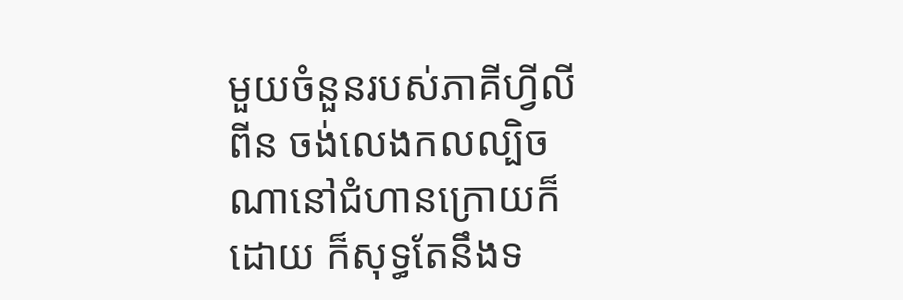មួយចំនួនរបស់ភាគីហ្វីលីពីន ចង់លេងកលល្បិចណានៅជំហានក្រោយក៏ដោយ ក៏សុទ្ធតែនឹងទ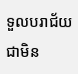ទួលបរាជ័យជាមិន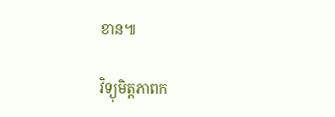ខាន៕

វិទ្យុមិត្តភាពក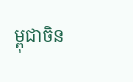ម្ពុជាចិន